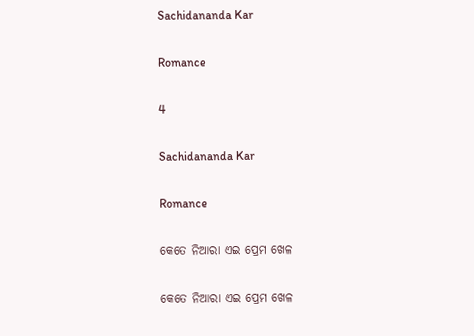Sachidananda Kar

Romance

4

Sachidananda Kar

Romance

କେତେ ନିଆରା ଏଇ ପ୍ରେମ ଖେଳ

କେତେ ନିଆରା ଏଇ ପ୍ରେମ ଖେଳ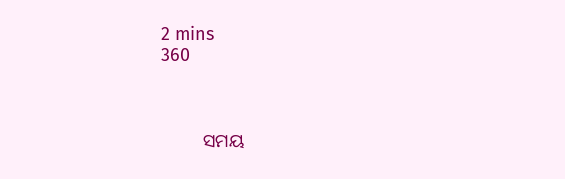2 mins
360



         ସମୟ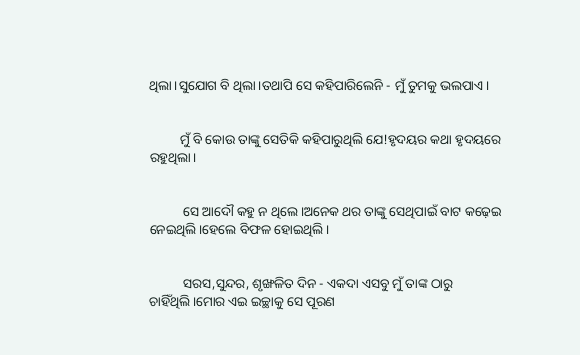ଥିଲା।ସୁଯୋଗ ବି ଥିଲା।ତଥାପି ସେ କହିପାରିଲେନି - ମୁଁ ତୁମକୁ ଭଲପାଏ।


         ମୁଁ ବି କୋଉ ତାଙ୍କୁ ସେତିକି କହିପାରୁଥିଲି ଯେ!ହୃଦୟର କଥା ହୃଦୟରେ ରହୁଥିଲା।


          ସେ ଆଦୌ କହୁ ନ ଥିଲେ।ଅନେକ ଥର ତାଙ୍କୁ ସେଥିପାଇଁ ବାଟ କଢ଼େଇ ନେଇଥିଲି।ହେଲେ ବିଫଳ ହୋଇଥିଲି।


          ସରସ,ସୁନ୍ଦର, ଶୃଙ୍ଖଳିତ ଦିନ - ଏକଦା ଏସବୁ ମୁଁ ତାଙ୍କ ଠାରୁ ଚାହିଁଥିଲି।ମୋର ଏଇ ଇଚ୍ଛାକୁ ସେ ପୂରଣ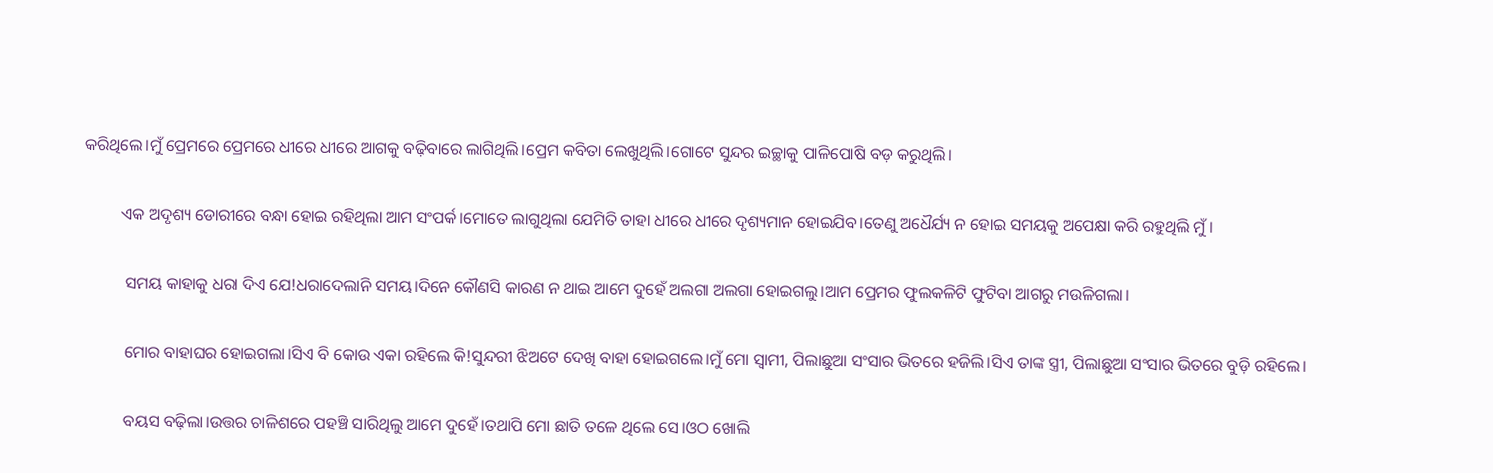କରିଥିଲେ।ମୁଁ ପ୍ରେମରେ ପ୍ରେମରେ ଧୀରେ ଧୀରେ ଆଗକୁ ବଢ଼ିବାରେ ଲାଗିଥିଲି।ପ୍ରେମ କବିତା ଲେଖୁଥିଲି।ଗୋଟେ ସୁନ୍ଦର ଇଚ୍ଛାକୁ ପାଳିପୋଷି ବଡ଼ କରୁଥିଲି।


         ଏକ ଅଦୃଶ୍ୟ ଡୋରୀରେ ବନ୍ଧା ହୋଇ ରହିଥିଲା ଆମ ସଂପର୍କ।ମୋତେ ଲାଗୁଥିଲା ଯେମିତି ତାହା ଧୀରେ ଧୀରେ ଦୃଶ୍ୟମାନ ହୋଇଯିବ।ତେଣୁ ଅଧୈର୍ଯ୍ୟ ନ ହୋଇ ସମୟକୁ ଅପେକ୍ଷା କରି ରହୁଥିଲି ମୁଁ।


          ସମୟ କାହାକୁ ଧରା ଦିଏ ଯେ!ଧରାଦେଲାନି ସମୟ।ଦିନେ କୌଣସି କାରଣ ନ ଥାଇ ଆମେ ଦୁହେଁ ଅଲଗା ଅଲଗା ହୋଇଗଲୁ।ଆମ ପ୍ରେମର ଫୁଲକଳିଟି ଫୁଟିବା ଆଗରୁ ମଉଳିଗଲା।


          ମୋର ବାହାଘର ହୋଇଗଲା।ସିଏ ବି କୋଉ ଏକା ରହିଲେ କି!ସୁନ୍ଦରୀ ଝିଅଟେ ଦେଖି ବାହା ହୋଇଗଲେ।ମୁଁ ମୋ ସ୍ବାମୀ, ପିଲାଛୁଆ ସଂସାର ଭିତରେ ହଜିଲି।ସିଏ ତାଙ୍କ ସ୍ତ୍ରୀ, ପିଲାଛୁଆ ସଂସାର ଭିତରେ ବୁଡ଼ି ରହିଲେ।


          ବୟସ ବଢ଼ିଲା।ଉତ୍ତର ଚାଳିଶରେ ପହଞ୍ଚି ସାରିଥିଲୁ ଆମେ ଦୁହେଁ।ତଥାପି ମୋ ଛାତି ତଳେ ଥିଲେ ସେ।ଓଠ ଖୋଲି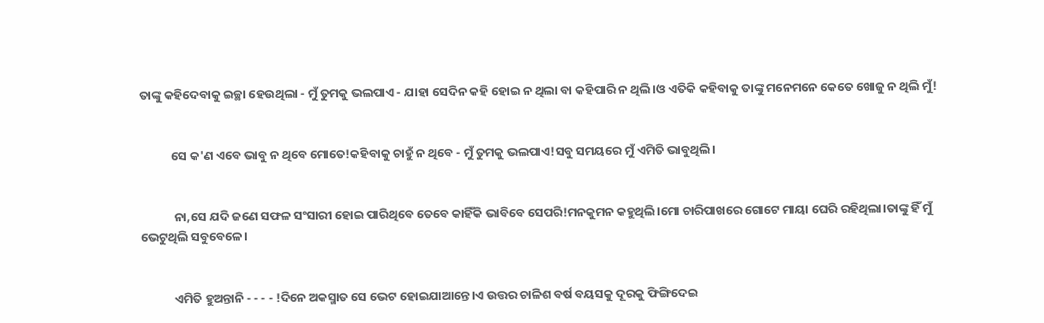ତାଙ୍କୁ କହିଦେବାକୁ ଇଚ୍ଛା ହେଉଥିଲା - ମୁଁ ତୁମକୁ ଭଲପାଏ - ଯାହା ସେଦିନ କହି ହୋଇ ନ ଥିଲା ବା କହିପାରି ନ ଥିଲି।ଓ ଏତିକି କହିବାକୁ ତାଙ୍କୁ ମନେମନେ କେତେ ଖୋଜୁ ନ ଥିଲି ମୁଁ!


           ସେ କ'ଣ ଏବେ ଭାବୁ ନ ଥିବେ ମୋତେ!କହିବାକୁ ଚାହୁଁ ନ ଥିବେ - ମୁଁ ତୁମକୁ ଭଲପାଏ!ସବୁ ସମୟରେ ମୁଁ ଏମିତି ଭାବୁଥିଲି।


            ନା,ସେ ଯଦି ଜଣେ ସଫଳ ସଂସାରୀ ହୋଇ ପାରିଥିବେ ତେବେ କାହିଁକି ଭାବିବେ ସେପରି!ମନକୁମନ କହୁଥିଲି।ମୋ ଚାରିପାଖରେ ଗୋଟେ ମାୟା ଘେରି ରହିଥିଲା।ତାଙ୍କୁ ହିଁ ମୁଁ ଭେଟୁଥିଲି ସବୁବେଳେ।


            ଏମିତି ହୁଅନ୍ତାନି - - - - !ଦିନେ ଅକସ୍ମାତ ସେ ଭେଟ ହୋଇଯାଆନ୍ତେ।ଏ ଉତ୍ତର ଚାଳିଶ ବର୍ଷ ବୟସକୁ ଦୂରକୁ ଫିଙ୍ଗିଦେଇ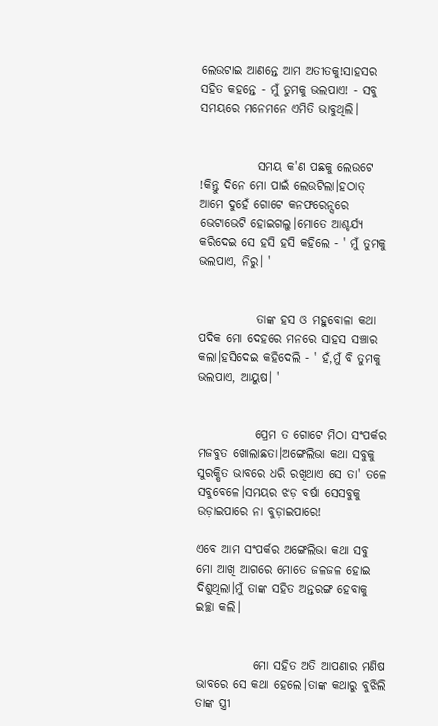ଲେଉଟାଇ ଆଣନ୍ତେ ଆମ ଅତୀତକୁ!ସାହସର ସହିତ କହନ୍ତେ - ମୁଁ ତୁମକୁ ଭଲପାଏ! - ସବୁ ସମୟରେ ମନେମନେ ଏମିତି ଭାବୁଥିଲି।


            ସମୟ କ'ଣ ପଛକୁ ଲେଉଟେ !କିନ୍ତୁ ଦିନେ ମୋ ପାଇଁ ଲେଉଟିଲା।ହଠାତ୍ ଆମେ ଦୁହେଁ ଗୋଟେ କନଫରେନ୍ସରେ ଭେଟାଭେଟି ହୋଇଗଲୁ।ମୋତେ ଆଶ୍ଚର୍ଯ୍ୟ କରିଦେଇ ସେ ହସି ହସି କହିଲେ - ' ମୁଁ ତୁମକୁ ଭଲପାଏ, ନିରୁ। '


            ତାଙ୍କ ହସ ଓ ମହୁବୋଳା କଥା ପଦିକ ମୋ ଦେହରେ ମନରେ ସାହସ ସଞ୍ଚାର କଲା।ହସିଦେଇ କହିଦେଲି - ' ହଁ,ମୁଁ ବି ତୁମକୁ ଭଲପାଏ, ଆୟୁଷ। '


            ପ୍ରେମ ତ ଗୋଟେ ମିଠା ସଂପର୍କର ମଜବୁତ ଖୋଲାଛତା।ଅଙ୍ଗେଲିଭା କଥା ସବୁକୁ ସୁରକ୍ଷିତ ଭାବରେ ଧରି ରଖିଥାଏ ସେ ତା' ତଳେ ସବୁବେଳେ।ସମୟର ଝଡ଼ ବର୍ଷା ସେସବୁକୁ ଉଡ଼ାଇପାରେ ନା ବୁଡ଼ାଇପାରେ!

ଏବେ ଆମ ସଂପର୍କର ଅଙ୍ଗେଲିଭା କଥା ସବୁ ମୋ ଆଖି ଆଗରେ ମୋତେ ଜଳଜଳ ହୋଇ ଦିଶୁଥିଲା।ମୁଁ ତାଙ୍କ ସହିତ ଅନ୍ତରଙ୍ଗ ହେବାକୁ ଇଚ୍ଛା କଲି।


            ମୋ ସହିତ ଅତି ଆପଣାର ମଣିଷ ଭାବରେ ସେ କଥା ହେଲେ।ତାଙ୍କ କଥାରୁ ବୁଝିଲି ତାଙ୍କ ସ୍ତ୍ରୀ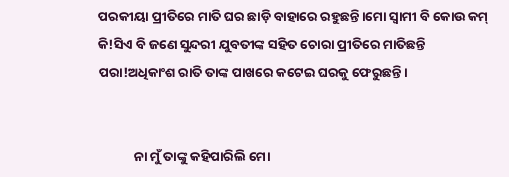ପରକୀୟା ପ୍ରୀତିରେ ମାତି ଘର ଛାଡ଼ି ବାହାରେ ରହୁଛନ୍ତି।ମୋ ସ୍ବାମୀ ବି କୋଉ କମ୍ କି!ସିଏ ବି ଜଣେ ସୁନ୍ଦରୀ ଯୁବତୀଙ୍କ ସହିତ ଚୋରା ପ୍ରୀତିରେ ମାତିଛନ୍ତି ପରା!ଅଧିକାଂଶ ରାତି ତାଙ୍କ ପାଖରେ କଟେଇ ଘରକୁ ଫେରୁଛନ୍ତି।


            ନା ମୁଁ ତାଙ୍କୁ କହିପାରିଲି ମୋ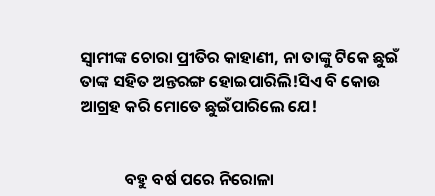ସ୍ବାମୀଙ୍କ ଚୋରା ପ୍ରୀତିର କାହାଣୀ, ନା ତାଙ୍କୁ ଟିକେ ଛୁଇଁ ତାଙ୍କ ସହିତ ଅନ୍ତରଙ୍ଗ ହୋଇପାରିଲି!ସିଏ ବି କୋଉ ଆଗ୍ରହ କରି ମୋତେ ଛୁଇଁପାରିଲେ ଯେ!


            ବହୁ ବର୍ଷ ପରେ ନିରୋଳା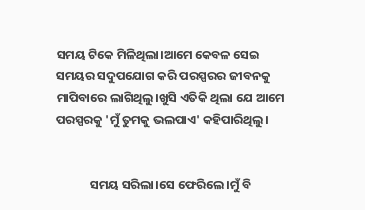ସମୟ ଟିକେ ମିଳିଥିଲା।ଆମେ କେବଳ ସେଇ ସମୟର ସଦୁପଯୋଗ କରି ପରସ୍ପରର ଜୀବନକୁ ମାପିବାରେ ଲାଗିଥିଲୁ।ଖୁସି ଏତିକି ଥିଲା ଯେ ଆମେ ପରସ୍ପରକୁ 'ମୁଁ ତୁମକୁ ଭଲପାଏ' କହିପାରିଥିଲୁ।


            ସମୟ ସରିଲା।ସେ ଫେରିଲେ।ମୁଁ ବି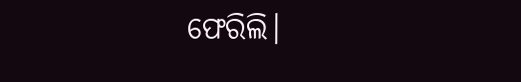ଫେରିଲି।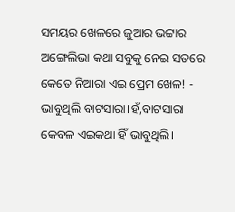ସମୟର ଖେଳରେ ଜୁଆର ଭଟ୍ଟାର ଅଙ୍ଗେଲିଭା କଥା ସବୁକୁ ନେଇ ସତରେ କେତେ ନିଆରା ଏଇ ପ୍ରେମ ଖେଳ! - ଭାବୁଥିଲି ବାଟସାରା।ହଁ,ବାଟସାରା କେବଳ ଏଇକଥା ହିଁ ଭାବୁଥିଲି।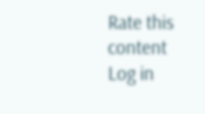Rate this content
Log in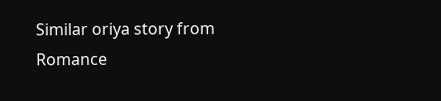Similar oriya story from Romance